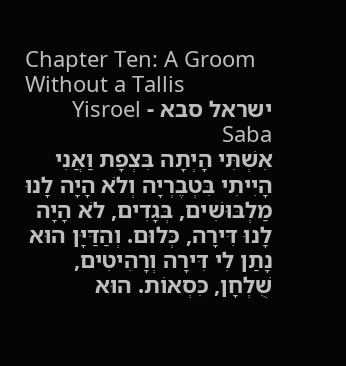Chapter Ten: A Groom Without a Tallis
ישראל סבא - Yisroel Saba
אִשְׁתִּי הָיְתָה בִּצְפָת וַאֲנִי הָיִיתִי בִּטְבֶרְיָה וְלֹא הָיָה לָנוּ מַלְבּוּשִׁים, בְּגָדִים, לֹא הָיָה לָנוּ דִּירָה, כְּלוּם. וְהַדַּיָּן הוּא נָתַן לִי דִּירָה וְרָהִיטִים, שֻׁלְחָן, כִּסְאוֹת. הוּא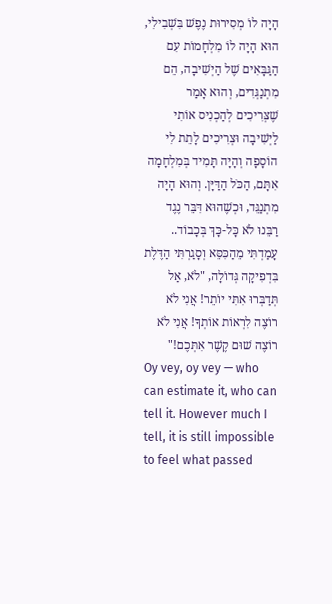הָיָה לוֹ מְסִירוּת נֶפֶשׁ בִּשְׁבִילִי, הוּא הָיָה לוֹ מִלְחָמוֹת עִם הַגַּבָּאִים שֶׁל הַיְשִׁיבָה, הֵם מִתְנַגְּדִים, וְהוּא אָמַר שֶׁצְּרִיכִים לְהַכְנִיס אוֹתִי לַיְשִׁיבָה וּצְרִיכִים לָתֵת לִי הוֹסָפָה וְהָיָה תָּמִיד בְּמִלְחָמָה אִתָּם, הַכֹּל הַדַּיָּן. וְהוּא הָיָה מִתְנַגֵּד, וּכְשֶׁהוּא דִּבֵּר נֶגֶד רַבֵּנוּ לֹא כָּל-כָּךְ בְּכָבוֹד.. עָמַדְתִּי מֵהַכִּסֵּא וְסָגַרְתִּי הַדֶּלֶת בִּדְפִיקָה גְּדוֹלָה, "לֹא, אַל תְּדַבְּרוּ אִתִּי יוֹתֵר! אֲנִי לֹא רוֹצֶה לִרְאוֹת אוֹתְךָ! אֲנִי לֹא רוֹצֶה שׁוּם קֶשֶׁר אִתְּכֶם!"
Oy vey, oy vey — who can estimate it, who can tell it. However much I tell, it is still impossible to feel what passed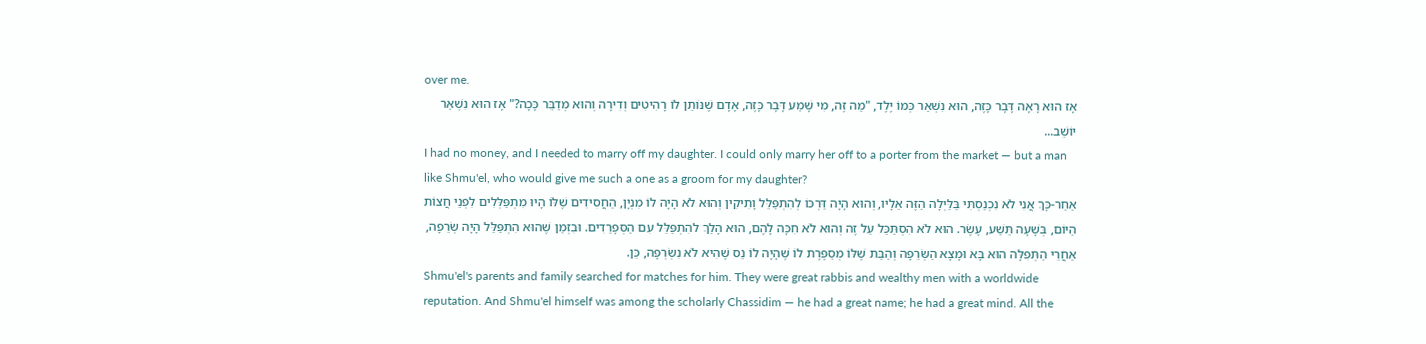over me.
אָז הוּא רָאָה דָּבָר כָּזֶה, הוּא נִשְׁאַר כְּמוֹ יֶלֶד, "מַה זֶּה, מִי שָׁמַע דָּבָר כָּזֶה, אָדָם שֶׁנּוֹתֵן לוֹ רָהִיטִים וְדִירָה וְהוּא מְדַבֵּר כָּכָה?" אָז הוּא נִשְׁאַר יוֹשֵׁב...
I had no money, and I needed to marry off my daughter. I could only marry her off to a porter from the market — but a man like Shmu'el, who would give me such a one as a groom for my daughter?
אַחַר-כָּךְ אֲנִי לֹא נִכְנַסְתִּי בַּלַּיְלָה הַזֶּה אֵלָיו, וְהוּא הָיָה דַּרְכּוֹ לְהִתְפַּלֵּל וָתִיקִין וְהוּא לֹא הָיָה לוֹ מִנְיָן, הַחֲסִידִים שֶׁלּוֹ הָיוּ מִתְפַּלְּלִים לִפְנֵי חֲצוֹת הַיּוֹם, בְּשָׁעָה תֵּשַׁע, עֶשֶׂר. הוּא לֹא הִסְתַּכֵּל עַל זֶה וְהוּא לֹא חִכָּה לָהֶם, הוּא הָלַךְ להִתְפַּלֵּל עִם הַסְּפָרַדִים. וּבִזְמַן שֶׁהוּא הִתְפַּלֵּל הָיָה שְׂרֵפָה, אַחֲרֵי הַתְּפִלָּה הוּא בָּא וּמָצָא הַשְּׂרֵפָה וְהַבַּת שֶׁלּוֹ מְסַפֶּרֶת לוֹ שֶׁהָיָה לוֹ נֵס שֶׁהִיא לֹא נִשְׂרְפָה, כֵּן.
Shmu'el's parents and family searched for matches for him. They were great rabbis and wealthy men with a worldwide reputation. And Shmu'el himself was among the scholarly Chassidim — he had a great name; he had a great mind. All the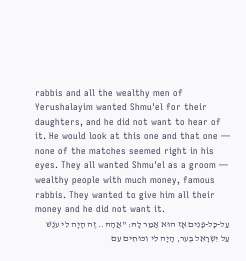rabbis and all the wealthy men of Yerushalayim wanted Shmu'el for their daughters, and he did not want to hear of it. He would look at this one and that one — none of the matches seemed right in his eyes. They all wanted Shmu'el as a groom — wealthy people with much money, famous rabbis. They wanted to give him all their money and he did not want it.
עַל-כָּל-פָּנִים אָז הוּא אָמַר לָהּ: "אֲהָהּ.. זֶה הָיָה לִי עֹנֶשׁ עַל יִשְׂרָאֵל בֶּער, הָיָה לִי וִכּוּחִים עִם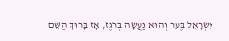יִשְׂרָאֵל בֶּער וְהוּא נַעֲשָׂה בְּרֹגֶז, אָז בָּרוּךְ הַשֵּׁם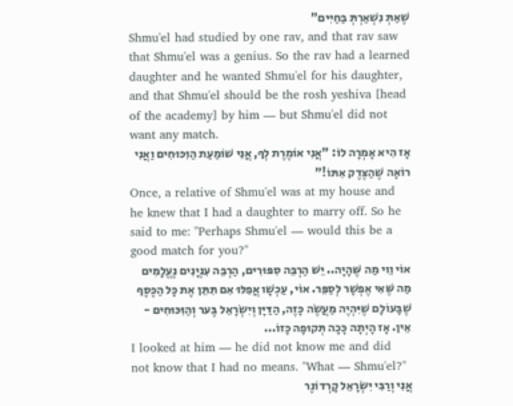שֶׁאַתְּ נִשְׁאַרְתְּ בַּחַיִּים"
Shmu'el had studied by one rav, and that rav saw that Shmu'el was a genius. So the rav had a learned daughter and he wanted Shmu'el for his daughter, and that Shmu'el should be the rosh yeshiva [head of the academy] by him — but Shmu'el did not want any match.
אָז הִיא אָמְרָה לוֹ: "אֲנִי אוֹמֶרֶת לְךָ, אֲנִי שׁוֹמַעַת הַוִּכּוּחִים וַאֲנִי רוֹאָה שֶׁהַצֶּדֶק אִתּוֹ!"
Once, a relative of Shmu'el was at my house and he knew that I had a daughter to marry off. So he said to me: "Perhaps Shmu'el — would this be a good match for you?"
אוֹי וֵוי מַה שֶּׁהָיָה.. יֵשׁ הַרְבֵּה סִפּוּרִים, הַרְבֵּה עִנְיָנִים נֶעֱלָמִים מַה שֶּׁאִי אֶפְשָׁר לְסַפֵּר. אוֹי, עַכְשָׁו אֲפִלּוּ אִם תִּתֵּן אֶת כָּל הַכֶּסֶף שֶׁבָּעוֹלָם שֶׁיִּהְיֶה מַעֲשֶׂה כָּזֶה, הַדַּיָּן וְיִשְׂרָאֵל בֶּער וְהַוִּכּוּחִים - אֵין. אָז הָיְתָה כָּכָה תְּקוּפָה כָּזוֹ...
I looked at him — he did not know me and did not know that I had no means. "What — Shmu'el?"
אֲנִי וְרַבִּי יִשְׂרָאֵל קָרְדוֹנֶר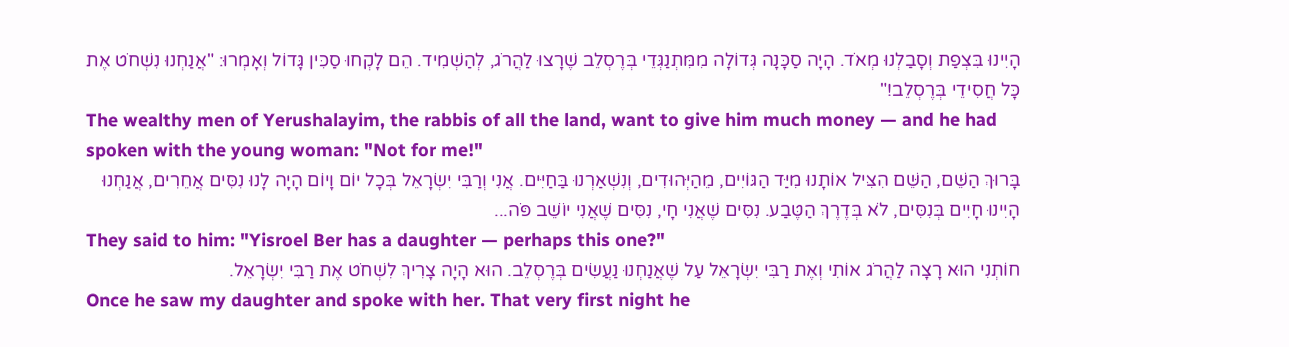הָיִינוּ בִּצְפַת וְסָבַלְנוּ מְאֹד. הָיָה סַכָּנָה גְּדוֹלָה מִמִּתְנַגְּדֵי בְּרֶסְלֵב שֶׁרָצוּ לַהֲרֹג, לְהַשְׁמִיד. הֵם לָקְחוּ סַכִּין גָּדוֹל וְאָמְרוּ: "אֲנַחְנוּ נִשְׁחֹט אֶת כָּל חֲסִידֵי בְּרֶסְלֵב!"
The wealthy men of Yerushalayim, the rabbis of all the land, want to give him much money — and he had spoken with the young woman: "Not for me!"
בָּרוּךְ הַשֵּׁם, הַשֵּׁם הִצִּיל אוֹתָנוּ מִיַּד הַגּוֹיִים, מֵהַיְּהוּדִים, וְנִשְׁאַרְנוּ בַּחַיִּים. אֲנִי וְרַבִּי יִשְׂרָאֵל בְּכָל יוֹם וָיוֹם הָיָה לָנוּ נִסִּים אֲחֵרִים, אֲנַחְנוּ הָיִינוּ חָיִים בְּנִסִּים, לֹא בְּדֶרֶךְ הַטֶּבַע. נִסִּים שֶׁאֲנִי חָי, נִסִּים שֶׁאֲנִי יוֹשֵׁב פֹּה...
They said to him: "Yisroel Ber has a daughter — perhaps this one?"
חוֹתְנִי הוּא רָצָה לַהֲרֹג אוֹתִי וְאֶת רַבִּי יִשְׂרָאֵל עַל שֶׁאֲנַחְנוּ נַעֲשִׂים בְּרֶסְלֵב. הוּא הָיָה צָרִיךְ לִשְׁחֹט אֶת רַבִּי יִשְׂרָאֵל.
Once he saw my daughter and spoke with her. That very first night he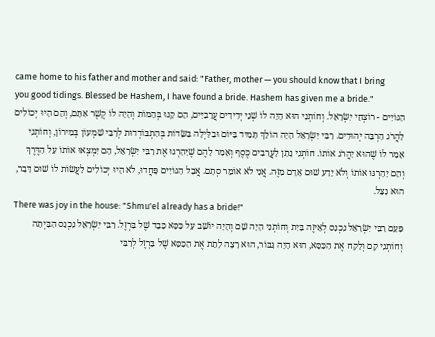came home to his father and mother and said: "Father, mother — you should know that I bring you good tidings. Blessed be Hashem, I have found a bride. Hashem has given me a bride."
הַגּוֹיִים - רוֹצְחֵי יִשְׂרָאֵל. וְחוֹתְנִי הוּא הָיָה לוֹ שְׁנֵי יְדִידִים עֲרָבִיִּים, הֵם קָנוּ בְּהֵמוֹת וְהָיָה לוֹ קֶשֶׁר אִתָּם, וְהֵם הָיוּ יְכוֹלִים לַהֲרֹג הַרְבֵּה יְהוּדִים. רַבִּי יִשְׂרָאֵל הָיָה הוֹלֵךְ תָּמִיד בַּיּוֹם וּבַלַּיְלָה בַּשָּׂדוֹת בְּהִתְבּוֹדְדוּת לְרַבִּי שִׁמְעוֹן בְּמִירוֹן, וְחוֹתְנִי אָמַר לוֹ שֶׁהוּא יַהֲרֹג אוֹתוֹ. חוֹתְנִי נָתַן לָעֲרָבִים כֶּסֶף וְאָמַר לָהֶם שֶׁיַּהַרְגוּ אֶת רַבִּי יִשְׂרָאֵל, הֵם יִמְצְאוּ אוֹתוֹ עַל הַדֶּרֶךְ וְהֵם יַהַרְגּוּ אוֹתוֹ וְלֹא יֵדַע שׁוּם אָדָם מִזֶּה. אֲנִי לֹא אוֹמֵר סְתָם. אֲבָל הַגּוֹיִים פָּחֲדוּ, לֹא הָיוּ יְכוֹלִים לַעֲשׂוֹת לוֹ שׁוּם דָּבָר, הוּא נִצַּל.
There was joy in the house: "Shmu'el already has a bride!"
פַּעַם רַבִּי יִשְׂרָאֵל נִכְנַס לְאֵיזֶה בַּיִת וְחוֹתְנִי הָיָה שָׁם וְהָיָה יוֹשֵׁב עַל כִּסֵּא כָּבֵד שֶׁל בַּרְזֶל. רַבִּי יִשְׂרָאֵל נִכְנַס הַבַּיְתָה וְחוֹתְנִי קָם וְלָקַח אֶת הַכִּסֵּא, הוּא הָיָה גִּבּוֹר, הוּא רָצָה לָתֵת אֶת הַכִּסֵּא שֶׁל בַּרְזֶל לְרַבִּי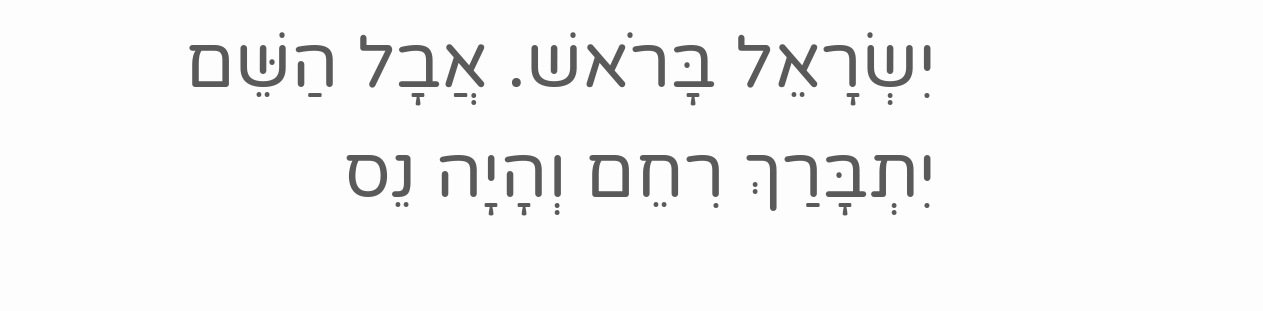יִשְׂרָאֵל בָּרֹאשׁ. אֲבָל הַשֵּׁם יִתְבָּרַךְ רִחֵם וְהָיָה נֵס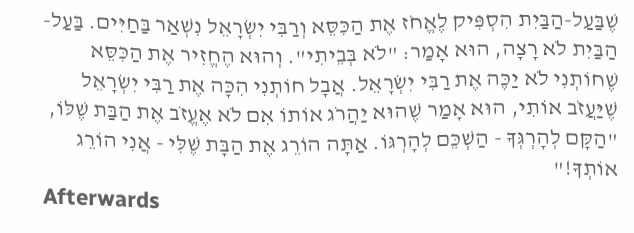שֶׁבַּעַל-הַבַּיִת הִסְפִּיק לֶאֱחֹז אֶת הַכִּסֵּא וְרַבִּי יִשְׂרָאֵל נִשְׁאַר בַּחַיִּים. בַּעַל-הַבַּיִת לֹא רָצָה, הוּא אָמַר: "לֹא בְּבֵיתִי". וְהוּא הֶחֱזִיר אֶת הַכִּסֵּא שֶׁחוֹתְנִי לֹא יַכֶּה אֶת רַבִּי יִשְׂרָאֵל. אֲבָל חוֹתְנִי הִכָּה אֶת רַבִּי יִשְׂרָאֵל שֶׁיַּעֲזֹב אוֹתִי, הוּא אָמַר שֶׁהוּא יַהֲרֹג אוֹתוֹ אִם לֹא אֶעֱזֹב אֶת הַבַּת שֶׁלּוֹ, "הַקָּם לְהָרְגְּךָ - הַשְׁכֵּם לְהָרְגּוֹ. אַתָּה הוֹרֵג אֶת הַבָּת שֶׁלִּי - אֲנִי הוֹרֵג אוֹתְךָ!"
Afterwards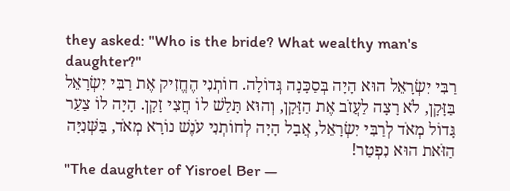they asked: "Who is the bride? What wealthy man's daughter?"
רַבִּי יִשְׂרָאֵל הוּא הָיָה בְּסַכָּנָה גְּדוֹלָה. חוֹתְנִי הֶחֱזִיק אֶת רַבִּי יִשְׂרָאֵל בַּזָּקָן, לֹא רָצָה לַעֲזֹב אֶת הַזָּקָן, וְהוּא תָּלַשׁ לוֹ חֲצִי זָקָן. הָיָה לוֹ צַעַר גָּדוֹל מְאֹד לְרַבִּי יִשְׂרָאֵל, אֲבָל הָיָה לְחוֹתְנִי עֹנֶשׁ נוֹרָא מְאֹד, בַּשְּׁנִיָּה הַזֹּאת הוּא נִפְטַר!
"The daughter of Yisroel Ber —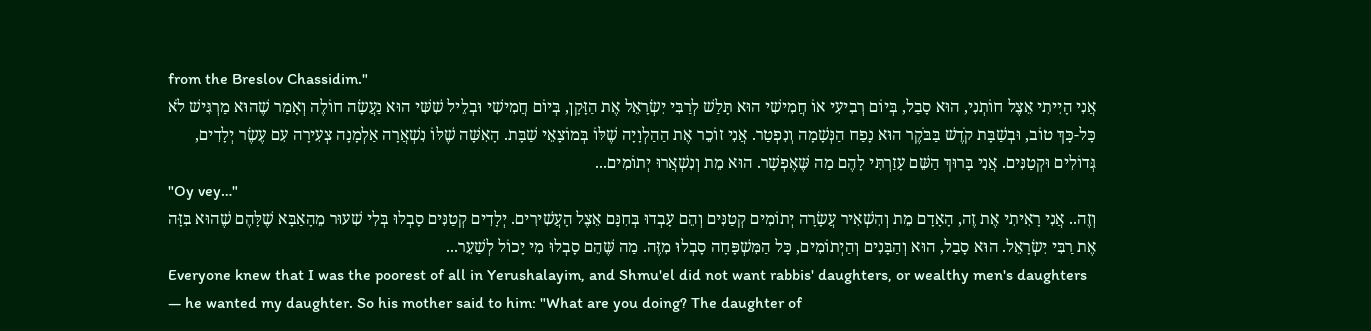from the Breslov Chassidim."
אֲנִי הָיִיתִי אֵצֶל חוֹתְנִי, הוּא סָבַל, בְּיוֹם רְבִיעִי אוֹ חֲמִישִׁי הוּא תָּלַשׁ לְרַבִּי יִשְׂרָאֵל אֶת הַזָּקָן, בְּיוֹם חֲמִישִׁי וּבְלֵיל שִׁשִּׁי הוּא נַעֲשָׂה חוֹלֶה וְאָמַר שֶׁהוּא מַרְגִּישׁ לֹא כָּל-כָּךְ טוֹב, וּבְשַׁבָּת קֹדֶשׁ בַּבֹּקֶר הוּא נָפַח הַנְּשָׁמָה וְנִפְטַר. אֲנִי זוֹכֵר אֶת הַהַלְוָיָה שֶׁלּוֹ בְּמוֹצָאֵי שַׁבָּת. הָאִשָּׁה שֶׁלּוֹ נִשְׁאֲרָה אַלְמָנָה צְעִירָה עִם עֶשֶׂר יְלָדִים, גְּדוֹלִים וּקְטַנִּים. אֲנִי בָּרוּךְ הַשֵּׁם עָזַרְתִּי לָהֶם מַה שֶּׁאֶפְשָׁר. הוּא מֵת וְנִשְׁאֲרוּ יְתוֹמִים...
"Oy vey…"
וְזֶה.. אֲנִי רָאִיתִי אֶת זֶה, הָאָדָם מֵת וְהִשְׁאִיר עֲשָׂרָה יְתוֹמִים קְטַנִּים וְהֵם עָבְדוּ בְּחִנָּם אֵצֶל הָעֲשִׁירִים. יְלָדִים קְטַנִּים סָבְלוּ בְּלִי שִׁעוּר מֵהָאַבָּא שֶׁלָּהֶם שֶׁהוּא בִּזָּה אֶת רַבִּי יִשְׂרָאֵל. הוּא סָבַל, הוּא וְהַבָּנִים וְהַיְתוֹמִים, כָּל הַמִּשְׁפָּחָה סָבְלוּ מִזֶּה. מַה שֶּׁהֵם סָבְלוּ מִי יָכוֹל לְשַׁעֵר...
Everyone knew that I was the poorest of all in Yerushalayim, and Shmu'el did not want rabbis' daughters, or wealthy men's daughters — he wanted my daughter. So his mother said to him: "What are you doing? The daughter of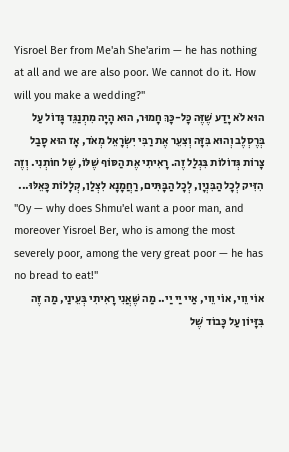Yisroel Ber from Me'ah She'arim — he has nothing at all and we are also poor. We cannot do it. How will you make a wedding?"
הוּא לֹא יָדַע שֶׁזֶּה כָּל-כָּךְ חָמוּר, הוּא הָיָה מִתְנַגֵּד גָּדוֹל עַל בְּרֶסְלֶב וְהוּא בִּזָּה וְצִעֵר אֶת רַבִּי יִשְׂרָאֵל מְאֹד, אָז הוּא סָבַל צָרוֹת גְּדוֹלוֹת בִּגְלַל זֶה. רָאִיתִי אֶת הַסּוֹף שֶׁלּוֹ, שֶׁל חוֹתְנִי. וְזֶה הִזִּיק לְכָל הַבִּנְיָן, לְכָל הַבָּתִּים, רַחֲמָנָא לִצְלַן, קְלָלוֹת כָּאֵלּוּ...
"Oy — why does Shmu'el want a poor man, and moreover Yisroel Ber, who is among the most severely poor, among the very great poor — he has no bread to eat!"
אוֹי וֵוי, אוֹי וֵוי, אַיי יַי יַי.. מַה שֶּׁאֲנִי רָאִיתִי בְּעֵינַי, מַה זֶּה בִּזָּיוֹן עַל כָּבוֹד שֶׁל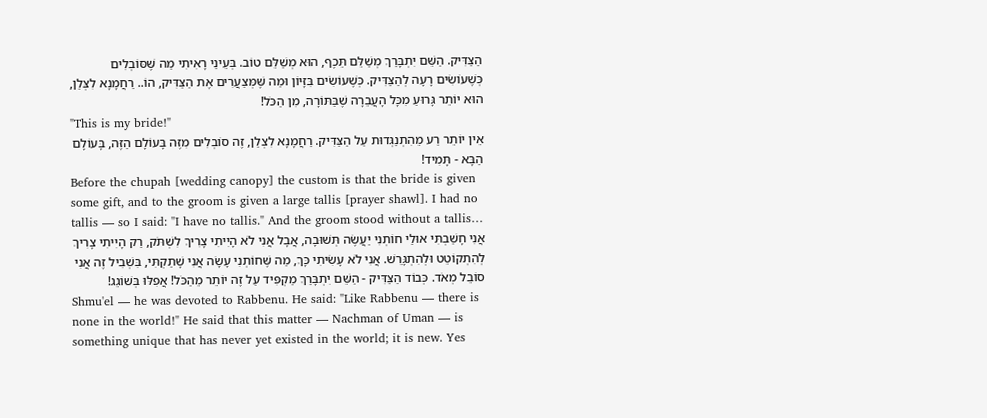הַצַּדִּיק. הַשֵּׁם יִתְבָּרַךְ מְשַׁלֵּם תֵּכֶף, הוּא מְשַׁלֵּם טוֹב. בְּעֵינַי רָאִיתִי מַה שֶּׁסּוֹבְלִים כְּשֶׁעוֹשִׂים רָעָה לְהַצַּדִּיק. כְּשֶׁעוֹשִׂים בִּזָּיוֹן וּמַה שֶּׁמְּצַעֲרִים אֶת הַצַּדִּיק, הוֹ.. רַחֲמָנָא לִצְּלַן, הוּא יוֹתֵר גָּרוּעַ מִכָּל הָעֲבֵרָה שֶׁבַּתּוֹרָה, מִן הַכֹּל!
"This is my bride!"
אֵין יוֹתֵר רַע מֵהִתְנַגְּדוּת עַל הַצַּדִּיק. רַחֲמָנָא לִצְלַן, זֶה סוֹבְלִים מִזֶּה בָּעוֹלָם הַזֶּה, בָּעוֹלָם הַבָּא - תָּמִיד!
Before the chupah [wedding canopy] the custom is that the bride is given some gift, and to the groom is given a large tallis [prayer shawl]. I had no tallis — so I said: "I have no tallis." And the groom stood without a tallis…
אֲנִי חָשַׁבְתִּי אוּלַי חוֹתְנִי יַעֲשֶׂה תְּשׁוּבָה, אֲבָל אֲנִי לֹא הָיִיתִי צָרִיךְ לִשְׁתֹּק, רַק הָיִיתִי צָרִיךְ לְהִתְקוֹטֵט וּלְהִתְגָּרֵשׁ. אֲנִי לֹא עָשִׂיתִי כָּךְ, מַה שֶּׁחוֹתְנִי עָשָׂה אֲנִי שָׁתַקְתִּי, בִּשְׁבִיל זֶה אֲנִי סוֹבֵל מְאֹד. כְּבוֹד הַצַּדִּיק - הַשֵּׁם יִתְבָּרַךְ מַקְפִּיד עַל זֶה יוֹתֵר מֵהַכֹּל! אֲפִלּוּ בְּשׁוֹגֵג!
Shmu'el — he was devoted to Rabbenu. He said: "Like Rabbenu — there is none in the world!" He said that this matter — Nachman of Uman — is something unique that has never yet existed in the world; it is new. Yes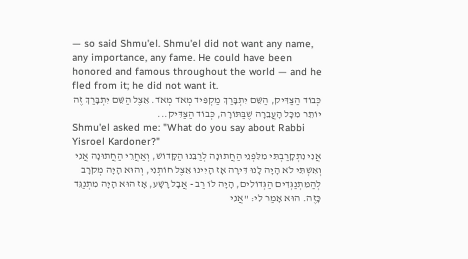— so said Shmu'el. Shmu'el did not want any name, any importance, any fame. He could have been honored and famous throughout the world — and he fled from it; he did not want it.
כְּבוֹד הַצַּדִּיק, הַשֵּׁם יִתְבָּרַךְ מַקְפִּיד מְאֹד מְאֹד. אֵצֶל הַשֵּׁם יִתְבָּרַךְ זֶה יוֹתֵר מִכָּל הָעֲבֵרָה שֶׁבַּתּוֹרָה, כְּבוֹד הַצַּדִּיק...
Shmu'el asked me: "What do you say about Rabbi Yisroel Kardoner?"
אֲנִי נִתְקָרַבְתִּי מִלִּפְנֵי הַחֲתוּנָה לְרַבֵּנוּ הַקָּדוֹשׁ, וְאַחֲרֵי הַחֲתוּנָה אֲנִי וְאִשְׁתִּי לֹא הָיָה לָנוּ דִּירָה אָז הָיִינוּ אֵצֶל חוֹתְנִי, וְהוּא הָיָה מְקֹרָב לְהַמִּתְנַגְּדִים הַגְּדוֹלִים, הָיָה לוֹ רַב - אֲבָל רָשָׁע, אָז הוּא הָיָה מִתְנַגֵּד כָּזֶה. הוּא אָמַר לִי: "אֲנִי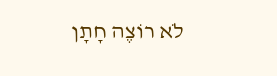לֹא רוֹצֶה חָתָן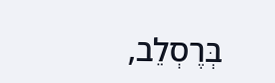בְּרֶסְלֵב,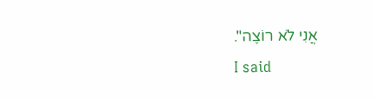אֲנִי לֹא רוֹצֶה".
I said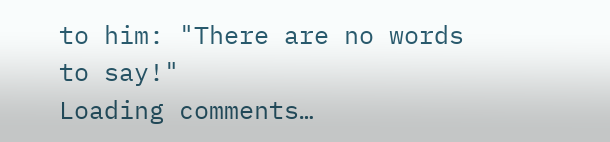to him: "There are no words to say!"
Loading comments…